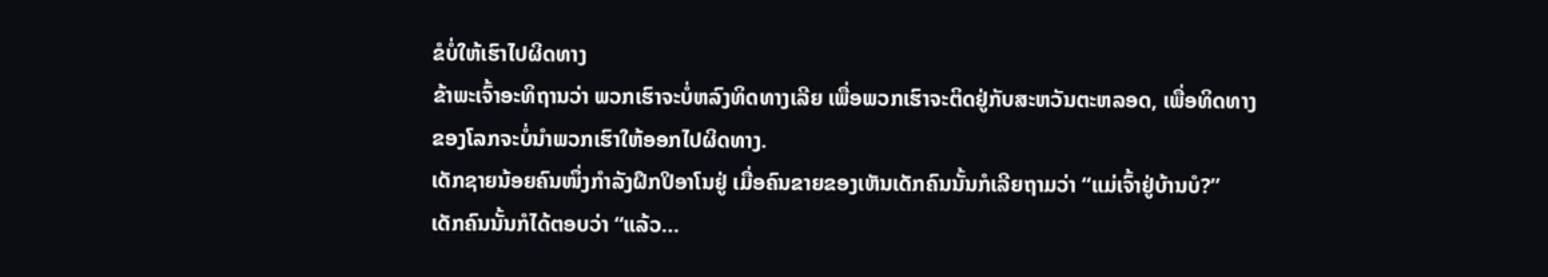ຂໍບໍ່ໃຫ້ເຮົາໄປຜິດທາງ
ຂ້າພະເຈົ້າອະທິຖານວ່າ ພວກເຮົາຈະບໍ່ຫລົງທິດທາງເລີຍ ເພື່ອພວກເຮົາຈະຕິດຢູ່ກັບສະຫວັນຕະຫລອດ, ເພື່ອທິດທາງຂອງໂລກຈະບໍ່ນຳພວກເຮົາໃຫ້ອອກໄປຜິດທາງ.
ເດັກຊາຍນ້ອຍຄົນໜຶ່ງກຳລັງຝຶກປິອາໂນຢູ່ ເມື່ອຄົນຂາຍຂອງເຫັນເດັກຄົນນັ້ນກໍເລີຍຖາມວ່າ “ແມ່ເຈົ້າຢູ່ບ້ານບໍ?”
ເດັກຄົນນັ້ນກໍໄດ້ຕອບວ່າ “ແລ້ວ...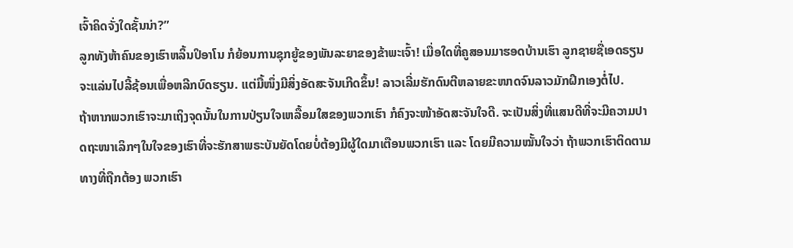ເຈົ້າຄິດຈັ່ງໃດຊັ້ນນ່າ?”
ລູກທັງຫ້າຄົນຂອງເຮົາຫລິ້ນປິອາໂນ ກໍຍ້ອນການຊຸກຍູ້ຂອງພັນລະຍາຂອງຂ້າພະເຈົ້າ! ເມື່ອໃດທີ່ຄູສອນມາຮອດບ້ານເຮົາ ລູກຊາຍຊື່ເອດຣຽນ ຈະແລ່ນໄປລີ້ຊ້ອນເພື່ອຫລີກບົດຮຽນ. ແຕ່ມື້ໜຶ່ງມີສິ່ງອັດສະຈັນເກີດຂຶ້ນ! ລາວເລີ່ມຮັກດົນຕີຫລາຍຂະໜາດຈົນລາວມັກຝຶກເອງຕໍ່ໄປ.
ຖ້າຫາກພວກເຮົາຈະມາເຖິງຈຸດນັ້ນໃນການປ່ຽນໃຈເຫລື້ອມໃສຂອງພວກເຮົາ ກໍຄົງຈະໜ້າອັດສະຈັນໃຈດີ. ຈະເປັນສິ່ງທີ່ແສນດີທີ່ຈະມີຄວາມປາດຖະໜາເລິກໆໃນໃຈຂອງເຮົາທີ່ຈະຮັກສາພຣະບັນຍັດໂດຍບໍ່ຕ້ອງມີຜູ້ໃດມາເຕືອນພວກເຮົາ ແລະ ໂດຍມີຄວາມໝັ້ນໃຈວ່າ ຖ້າພວກເຮົາຕິດຕາມທາງທີ່ຖືກຕ້ອງ ພວກເຮົາ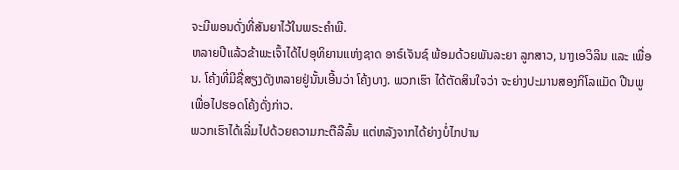ຈະມີພອນດັ່ງທີ່ສັນຍາໄວ້ໃນພຣະຄຳພີ.
ຫລາຍປີແລ້ວຂ້າພະເຈົ້າໄດ້ໄປອຸທິຍານແຫ່ງຊາດ ອາຣ໌ເຈັນຊ໌ ພ້ອມດ້ວຍພັນລະຍາ ລູກສາວ, ນາງເອວິລິນ ແລະ ເພື່ອນ. ໂຄ້ງທີ່ມີຊື່ສຽງດັງຫລາຍຢູ່ນັ້ນເອີ້ນວ່າ ໂຄ້ງບາງ. ພວກເຮົາ ໄດ້ຕັດສິນໃຈວ່າ ຈະຍ່າງປະມານສອງກິໂລແມັດ ປີນພູເພື່ອໄປຮອດໂຄ້ງດັ່ງກ່າວ.
ພວກເຮົາໄດ້ເລີ່ມໄປດ້ວຍຄວາມກະຕືລືລົ້ນ ແຕ່ຫລັງຈາກໄດ້ຍ່າງບໍ່ໄກປານ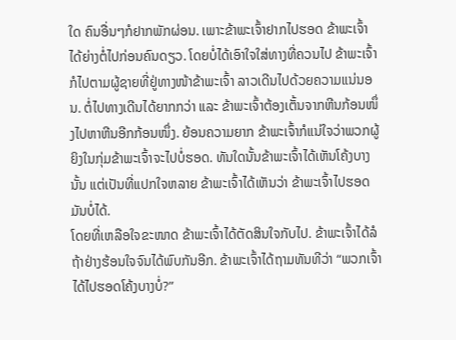ໃດ ຄົນອື່ນໆກໍຢາກພັກຜ່ອນ. ເພາະຂ້າພະເຈົ້າຢາກໄປຮອດ ຂ້າພະເຈົ້າໄດ້ຍ່າງຕໍ່ໄປກ່ອນຄົນດຽວ. ໂດຍບໍ່ໄດ້ເອົາໃຈໃສ່ທາງທີ່ຄວນໄປ ຂ້າພະເຈົ້າກໍໄປຕາມຜູ້ຊາຍທີ່ຢູ່ທາງໜ້າຂ້າພະເຈົ້າ ລາວເດີນໄປດ້ວຍຄວາມແນ່ນອນ. ຕໍ່ໄປທາງເດີນໄດ້ຍາກກວ່າ ແລະ ຂ້າພະເຈົ້າຕ້ອງເຕັ້ນຈາກຫີນກ້ອນໜຶ່ງໄປຫາຫີນອີກກ້ອນໜຶ່ງ. ຍ້ອນຄວາມຍາກ ຂ້າພະເຈົ້າກໍແນ່ໃຈວ່າພວກຜູ້ຍິງໃນກຸ່ມຂ້າພະເຈົ້າຈະໄປບໍ່ຮອດ. ທັນໃດນັ້ນຂ້າພະເຈົ້າໄດ້ເຫັນໂຄ້ງບາງນັ້ນ ແຕ່ເປັນທີ່ແປກໃຈຫລາຍ ຂ້າພະເຈົ້າໄດ້ເຫັນວ່າ ຂ້າພະເຈົ້າໄປຮອດມັນບໍ່ໄດ້.
ໂດຍທີ່ເຫລືອໃຈຂະໜາດ ຂ້າພະເຈົ້າໄດ້ຕັດສິນໃຈກັບໄປ. ຂ້າພະເຈົ້າໄດ້ລໍຖ້າຢ່າງຮ້ອນໃຈຈົນໄດ້ພົບກັນອີກ. ຂ້າພະເຈົ້າໄດ້ຖາມທັນທີວ່າ “ພວກເຈົ້າໄດ້ໄປຮອດໂຄ້ງບາງບໍ່?”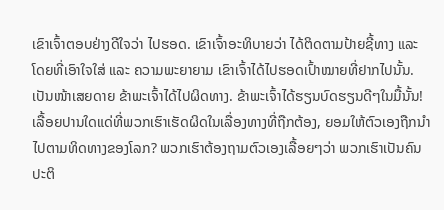ເຂົາເຈົ້າຕອບຢ່າງດີໃຈວ່າ ໄປຮອດ. ເຂົາເຈົ້າອະທິບາຍວ່າ ໄດ້ຕິດຕາມປ້າຍຊີ້ທາງ ແລະ ໂດຍທີ່ເອົາໃຈໃສ່ ແລະ ຄວາມພະຍາຍາມ ເຂົາເຈົ້າໄດ້ໄປຮອດເປົ້າໝາຍທີ່ຢາກໄປນັ້ນ.
ເປັນໜ້າເສຍດາຍ ຂ້າພະເຈົ້າໄດ້ໄປຜິດທາງ. ຂ້າພະເຈົ້າໄດ້ຮຽນບົດຮຽນດີໆໃນມື້ນັ້ນ!
ເລື້ອຍປານໃດແດ່ທີ່ພວກເຮົາເຮັດຜິດໃນເລື່ອງທາງທີ່ຖືກຕ້ອງ, ຍອມໃຫ້ຕົວເອງຖືກນຳໄປຕາມທິດທາງຂອງໂລກ? ພວກເຮົາຕ້ອງຖາມຕົວເອງເລື້ອຍໆວ່າ ພວກເຮົາເປັນຄົນປະຕິ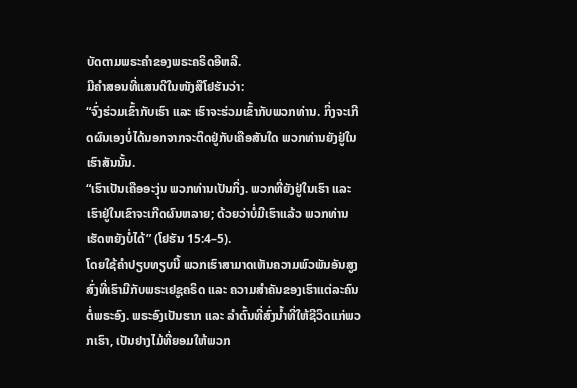ບັດຕາມພຣະຄຳຂອງພຣະຄຣິດອີຫລີ.
ມີຄຳສອນທີ່ແສນດີໃນໜັງສືໂຢຮັນວ່າ:
“ຈົ່ງຮ່ວມເຂົ້າກັບເຮົາ ແລະ ເຮົາຈະຮ່ວມເຂົ້າກັບພວກທ່ານ. ກິ່ງຈະເກີດຜົນເອງບໍ່ໄດ້ນອກຈາກຈະຕິດຢູ່ກັບເຄືອສັນໃດ ພວກທ່ານຍັງຢູ່ໃນເຮົາສັນນັ້ນ.
“ເຮົາເປັນເຄືອອະງຸ່ນ ພວກທ່ານເປັນກິ່ງ. ພວກທີ່ຍັງຢູ່ໃນເຮົາ ແລະ ເຮົາຢູ່ໃນເຂົາຈະເກີດຜົນຫລາຍ; ດ້ວຍວ່າບໍ່ມີເຮົາແລ້ວ ພວກທ່ານເຮັດຫຍັງບໍ່ໄດ້” (ໂຢຮັນ 15:4–5).
ໂດຍໃຊ້ຄຳປຽບທຽບນີ້ ພວກເຮົາສາມາດເຫັນຄວາມພົວພັນອັນສູງສົ່ງທີ່ເຮົາມີກັບພຣະເຢຊູຄຣິດ ແລະ ຄວາມສຳຄັນຂອງເຮົາແຕ່ລະຄົນຕໍ່ພຣະອົງ. ພຣະອົງເປັນຮາກ ແລະ ລຳຕົ້ນທີ່ສົ່ງນ້ຳທີ່ໃຫ້ຊີວິດແກ່ພວກເຮົາ, ເປັນຢາງໄມ້ທີ່ຍອມໃຫ້ພວກ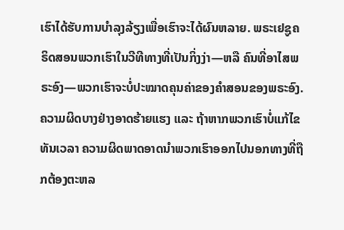ເຮົາໄດ້ຮັບການບຳລຸງລ້ຽງເພື່ອເຮົາຈະໄດ້ຜົນຫລາຍ. ພຣະເຢຊູຄຣິດສອນພວກເຮົາໃນວີທີທາງທີ່ເປັນກິ່ງງ່າ—ຫລື ຄົນທີ່ອາໄສພຣະອົງ—ພວກເຮົາຈະບໍ່ປະໝາດຄຸນຄ່າຂອງຄຳສອນຂອງພຣະອົງ.
ຄວາມຜິດບາງຢ່າງອາດຮ້າຍແຮງ ແລະ ຖ້າຫາກພວກເຮົາບໍ່ແກ້ໄຂທັນເວລາ ຄວາມຜິດພາດອາດນຳພວກເຮົາອອກໄປນອກທາງທີ່ຖືກຕ້ອງຕະຫລ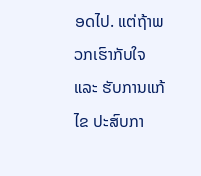ອດໄປ. ແຕ່ຖ້າພວກເຮົາກັບໃຈ ແລະ ຮັບການແກ້ໄຂ ປະສົບກາ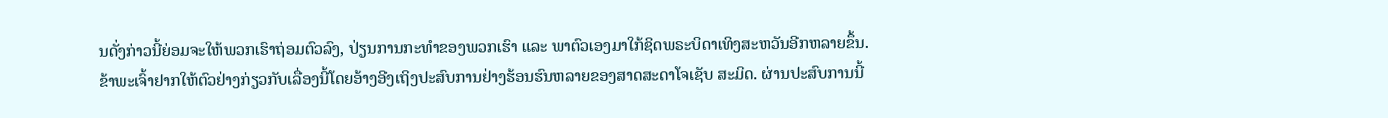ນດັ່ງກ່າວນີ້ຍ່ອມຈະໃຫ້ພວກເຮົາຖ່ອມຕົວລົງ, ປ່ຽນການກະທຳຂອງພວກເຮົາ ແລະ ພາຕົວເອງມາໃກ້ຊິດພຣະບິດາເທິງສະຫວັນອີກຫລາຍຂຶ້ນ.
ຂ້າພະເຈົ້າຢາກໃຫ້ຕົວຢ່າງກ່ຽວກັບເລື່ອງນີ້ໂດຍອ້າງອີງເຖິງປະສົບການຢ່າງຮ້ອນຮົນຫລາຍຂອງສາດສະດາໂຈເຊັບ ສະມິດ. ຜ່ານປະສົບການນີ້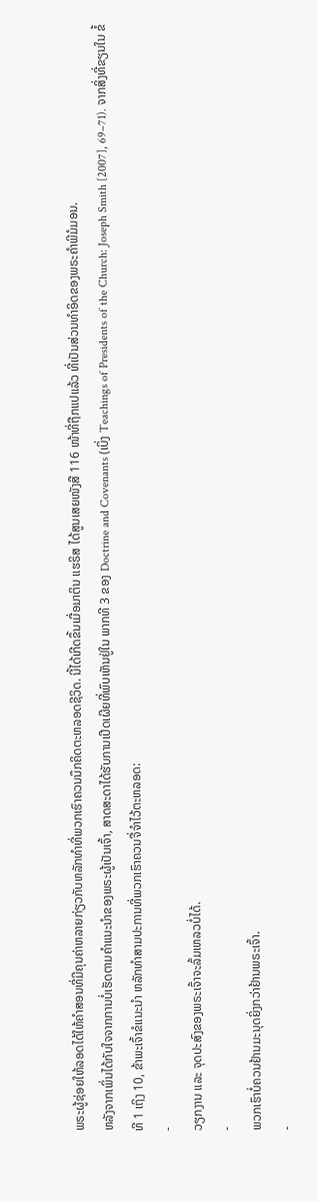ພຣະຜູ້ຊ່ອຍໃຫ້ລອດໄດ້ໃຫ້ຄຳສອນທີ່ມີຄຸນຄ່າຫລາຍກ່ຽວກັບຫລັກທຳທີ່ພວກເຮົາຄວນນຶກຄິດຕະຫລອດຊີວິດ. ນີ້ໄດ້ເກີດຂຶ້ນເມື່ອມາຕິນ ແຮຣິສ ໄດ້ສູນເສຍໜັງສື 116 ໜ້າທີ່ຖືກແປແລ້ວ ທີ່ເປັນສ່ວນທຳອິດຂອງພຣະຄຳພີມໍມອນ.
ຫລັງຈາກເພິ່ນໄດ້ກັບໃຈຈາກການບໍ່ເຮັດຕາມຄຳແນະນຳຂອງພຣະຜູ້ເປັນເຈົ້າ, ສາດສະດາໄດ້ຮັບການເປີດເຜີຍທີ່ພົບເຫັນຢູ່ໃນ ພາກທີ 3 ຂອງ Doctrine and Covenants (ເບິ່ງ Teachings of Presidents of the Church: Joseph Smith [2007], 69–71). ຈາກສິ່ງທີ່ຂຽນໃນ ຂໍ້ທີ 1 ເຖິງ 10, ຂ້າພະເຈົ້າຂໍແນະນຳ ຫລັກທຳສາມປະການທີ່ພວກເຮົາຄວນຈື່ຈຳໄວ້ຕະຫລອດ:
-
ວຽກງານ ແລະ ຈຸດປະສົງຂອງພຣະເຈົ້າຈະລົ້ມເຫລວບໍ່ໄດ້.
-
ພວກເຮົາບໍ່ຄວນຢ້ານມະນຸດຍິ່ງກວ່າຢ້ານພຣະເຈົ້າ.
-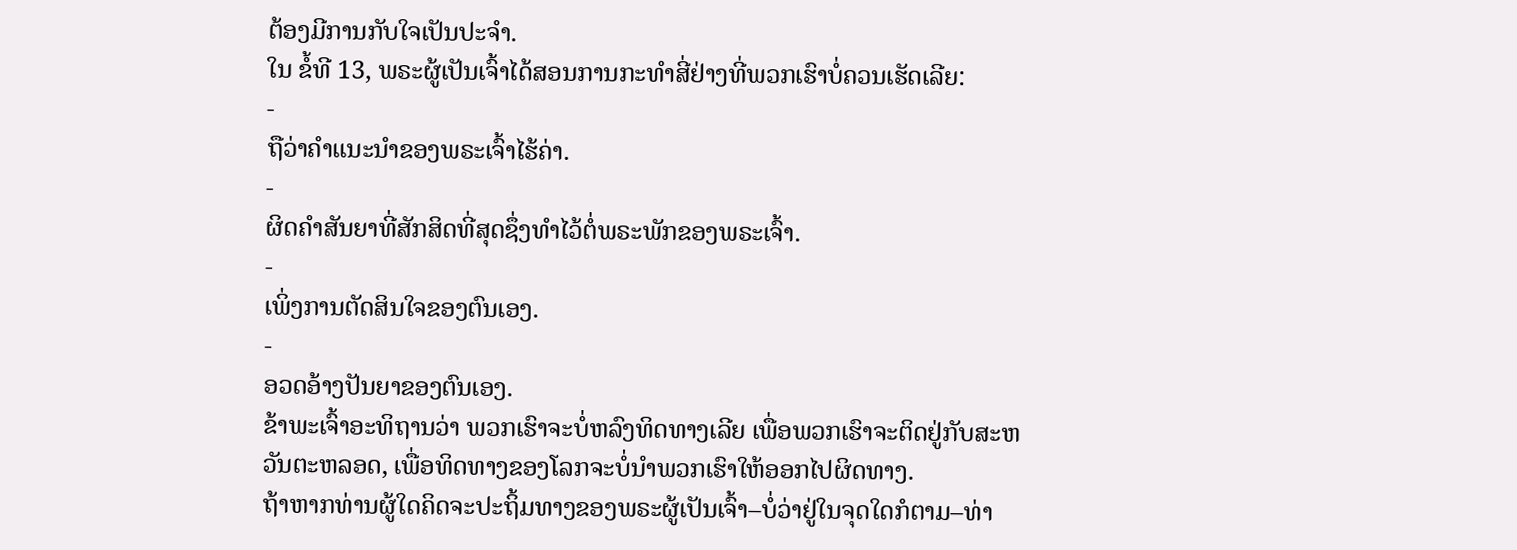ຕ້ອງມີການກັບໃຈເປັນປະຈຳ.
ໃນ ຂໍ້ທີ 13, ພຣະຜູ້ເປັນເຈົ້າໄດ້ສອນການກະທຳສີ່ຢ່າງທີ່ພວກເຮົາບໍ່ຄວນເຮັດເລີຍ:
-
ຖືວ່າຄຳແນະນຳຂອງພຣະເຈົ້າໄຮ້ຄ່າ.
-
ຜິດຄຳສັນຍາທີ່ສັກສິດທີ່ສຸດຊຶ່ງທຳໄວ້ຕໍ່ພຣະພັກຂອງພຣະເຈົ້າ.
-
ເພິ່ງການຕັດສິນໃຈຂອງຕົນເອງ.
-
ອວດອ້າງປັນຍາຂອງຕົນເອງ.
ຂ້າພະເຈົ້າອະທິຖານວ່າ ພວກເຮົາຈະບໍ່ຫລົງທິດທາງເລີຍ ເພື່ອພວກເຮົາຈະຕິດຢູ່ກັບສະຫວັນຕະຫລອດ, ເພື່ອທິດທາງຂອງໂລກຈະບໍ່ນຳພວກເຮົາໃຫ້ອອກໄປຜິດທາງ.
ຖ້າຫາກທ່ານຜູ້ໃດຄິດຈະປະຖິ້ມທາງຂອງພຣະຜູ້ເປັນເຈົ້າ–ບໍ່ວ່າຢູ່ໃນຈຸດໃດກໍຕາມ–ທ່າ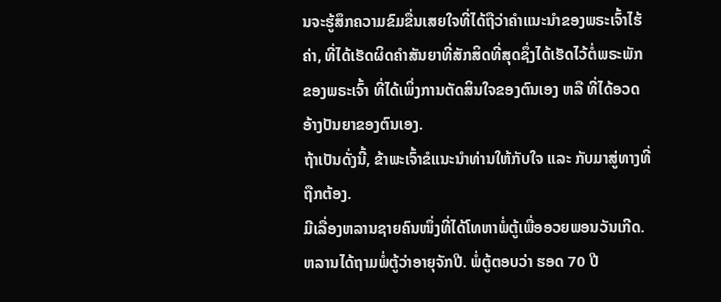ນຈະຮູ້ສຶກຄວາມຂົມຂື່ນເສຍໃຈທີ່ໄດ້ຖືວ່າຄຳແນະນຳຂອງພຣະເຈົ້າໄຮ້ຄ່າ, ທີ່ໄດ້ເຮັດຜິດຄຳສັນຍາທີ່ສັກສິດທີ່ສຸດຊຶ່ງໄດ້ເຮັດໄວ້ຕໍ່ພຣະພັກຂອງພຣະເຈົ້າ ທີ່ໄດ້ເພິ່ງການຕັດສິນໃຈຂອງຕົນເອງ ຫລື ທີ່ໄດ້ອວດອ້າງປັນຍາຂອງຕົນເອງ.
ຖ້າເປັນດັ່ງນີ້, ຂ້າພະເຈົ້າຂໍແນະນຳທ່ານໃຫ້ກັບໃຈ ແລະ ກັບມາສູ່ທາງທີ່ຖືກຕ້ອງ.
ມີເລື່ອງຫລານຊາຍຄົນໜຶ່ງທີ່ໄດ້ໂທຫາພໍ່ຕູ້ເພື່ອອວຍພອນວັນເກີດ. ຫລານໄດ້ຖາມພໍ່ຕູ້ວ່າອາຍຸຈັກປີ. ພໍ່ຕູ້ຕອບວ່າ ຮອດ 70 ປີ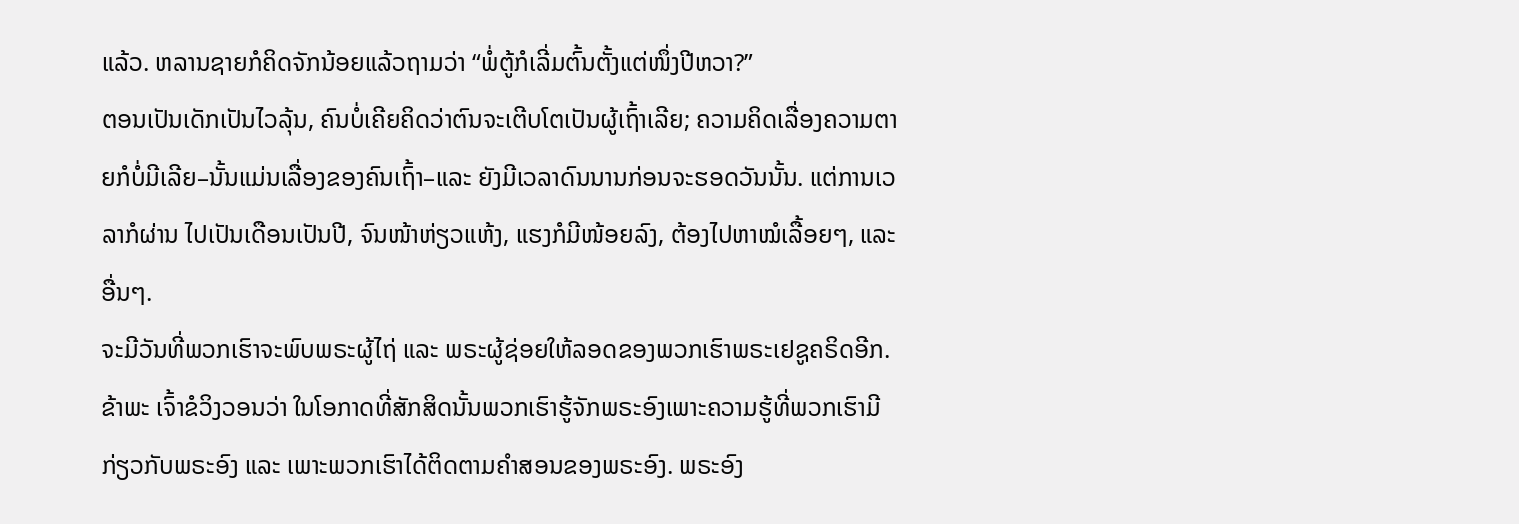ແລ້ວ. ຫລານຊາຍກໍຄິດຈັກນ້ອຍແລ້ວຖາມວ່າ “ພໍ່ຕູ້ກໍເລີ່ມຕົ້ນຕັ້ງແຕ່ໜຶ່ງປີຫວາ?”
ຕອນເປັນເດັກເປັນໄວລຸ້ນ, ຄົນບໍ່ເຄີຍຄິດວ່າຕົນຈະເຕີບໂຕເປັນຜູ້ເຖົ້າເລີຍ; ຄວາມຄິດເລື່ອງຄວາມຕາຍກໍບໍ່ມີເລີຍ–ນັ້ນແມ່ນເລື່ອງຂອງຄົນເຖົ້າ–ແລະ ຍັງມີເວລາດົນນານກ່ອນຈະຮອດວັນນັ້ນ. ແຕ່ການເວລາກໍຜ່ານ ໄປເປັນເດືອນເປັນປີ, ຈົນໜ້າຫ່ຽວແຫ້ງ, ແຮງກໍມີໜ້ອຍລົງ, ຕ້ອງໄປຫາໝໍເລື້ອຍໆ, ແລະ ອື່ນໆ.
ຈະມີວັນທີ່ພວກເຮົາຈະພົບພຣະຜູ້ໄຖ່ ແລະ ພຣະຜູ້ຊ່ອຍໃຫ້ລອດຂອງພວກເຮົາພຣະເຢຊູຄຣິດອີກ. ຂ້າພະ ເຈົ້າຂໍວິງວອນວ່າ ໃນໂອກາດທີ່ສັກສິດນັ້ນພວກເຮົາຮູ້ຈັກພຣະອົງເພາະຄວາມຮູ້ທີ່ພວກເຮົາມີກ່ຽວກັບພຣະອົງ ແລະ ເພາະພວກເຮົາໄດ້ຕິດຕາມຄຳສອນຂອງພຣະອົງ. ພຣະອົງ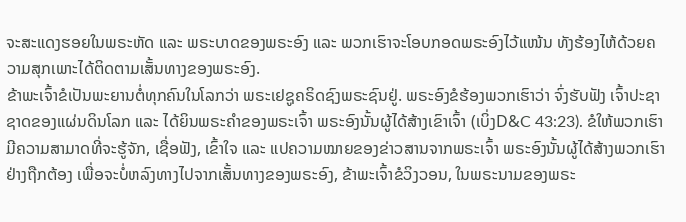ຈະສະແດງຮອຍໃນພຣະຫັດ ແລະ ພຣະບາດຂອງພຣະອົງ ແລະ ພວກເຮົາຈະໂອບກອດພຣະອົງໄວ້ແໜ້ນ ທັງຮ້ອງໄຫ້ດ້ວຍຄວາມສຸກເພາະໄດ້ຕິດຕາມເສັ້ນທາງຂອງພຣະອົງ.
ຂ້າພະເຈົ້າຂໍເປັນພະຍານຕໍ່ທຸກຄົນໃນໂລກວ່າ ພຣະເຢຊູຄຣິດຊົງພຣະຊົນຢູ່. ພຣະອົງຂໍຮ້ອງພວກເຮົາວ່າ ຈົ່ງຮັບຟັງ ເຈົ້າປະຊາຊາດຂອງແຜ່ນດິນໂລກ ແລະ ໄດ້ຍິນພຣະຄຳຂອງພຣະເຈົ້າ ພຣະອົງນັ້ນຜູ້ໄດ້ສ້າງເຂົາເຈົ້າ (ເບິ່ງD&C 43:23). ຂໍໃຫ້ພວກເຮົາມີຄວາມສາມາດທີ່ຈະຮູ້ຈັກ, ເຊື່ອຟັງ, ເຂົ້າໃຈ ແລະ ແປຄວາມໝາຍຂອງຂ່າວສານຈາກພຣະເຈົ້າ ພຣະອົງນັ້ນຜູ້ໄດ້ສ້າງພວກເຮົາຢ່າງຖືກຕ້ອງ ເພື່ອຈະບໍ່ຫລົງທາງໄປຈາກເສັ້ນທາງຂອງພຣະອົງ, ຂ້າພະເຈົ້າຂໍວິງວອນ, ໃນພຣະນາມຂອງພຣະ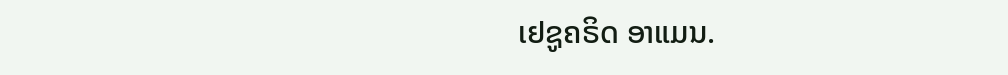ເຢຊູຄຣິດ ອາແມນ.